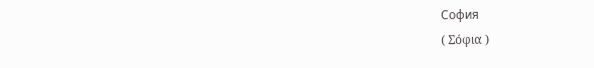София
( Σόφια )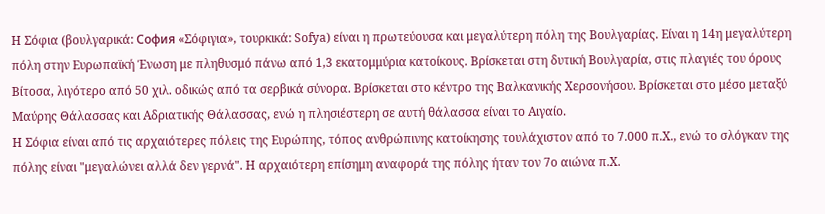Η Σόφια (βουλγαρικά: София «Σόφιγια», τουρκικά: Sofya) είναι η πρωτεύουσα και μεγαλύτερη πόλη της Βουλγαρίας. Είναι η 14η μεγαλύτερη πόλη στην Ευρωπαϊκή Ένωση με πληθυσμό πάνω από 1,3 εκατομμύρια κατοίκους. Βρίσκεται στη δυτική Βουλγαρία, στις πλαγιές του όρους Βίτοσα, λιγότερο από 50 χιλ. οδικώς από τα σερβικά σύνορα. Βρίσκεται στο κέντρο της Βαλκανικής Χερσονήσου. Βρίσκεται στο μέσο μεταξύ Μαύρης Θάλασσας και Αδριατικής Θάλασσας, ενώ η πλησιέστερη σε αυτή θάλασσα είναι το Αιγαίο.
Η Σόφια είναι από τις αρχαιότερες πόλεις της Ευρώπης, τόπος ανθρώπινης κατοίκησης τουλάχιστον από το 7.000 π.Χ., ενώ το σλόγκαν της πόλης είναι "μεγαλώνει αλλά δεν γερνά". Η αρχαιότερη επίσημη αναφορά της πόλης ήταν τον 7ο αιώνα π.Χ.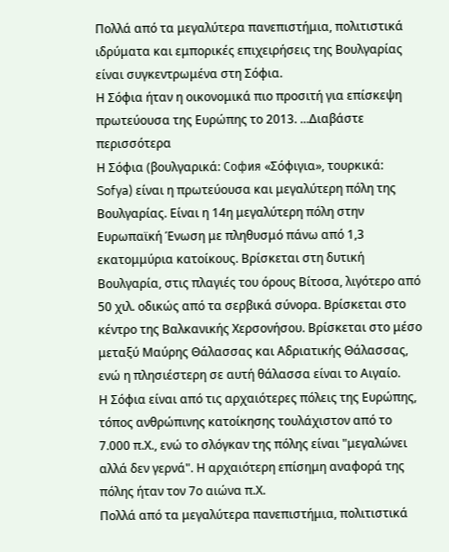Πολλά από τα μεγαλύτερα πανεπιστήμια, πολιτιστικά ιδρύματα και εμπορικές επιχειρήσεις της Βουλγαρίας είναι συγκεντρωμένα στη Σόφια.
Η Σόφια ήταν η οικονομικά πιο προσιτή για επίσκεψη πρωτεύουσα της Ευρώπης το 2013. ...Διαβάστε περισσότερα
Η Σόφια (βουλγαρικά: София «Σόφιγια», τουρκικά: Sofya) είναι η πρωτεύουσα και μεγαλύτερη πόλη της Βουλγαρίας. Είναι η 14η μεγαλύτερη πόλη στην Ευρωπαϊκή Ένωση με πληθυσμό πάνω από 1,3 εκατομμύρια κατοίκους. Βρίσκεται στη δυτική Βουλγαρία, στις πλαγιές του όρους Βίτοσα, λιγότερο από 50 χιλ. οδικώς από τα σερβικά σύνορα. Βρίσκεται στο κέντρο της Βαλκανικής Χερσονήσου. Βρίσκεται στο μέσο μεταξύ Μαύρης Θάλασσας και Αδριατικής Θάλασσας, ενώ η πλησιέστερη σε αυτή θάλασσα είναι το Αιγαίο.
Η Σόφια είναι από τις αρχαιότερες πόλεις της Ευρώπης, τόπος ανθρώπινης κατοίκησης τουλάχιστον από το 7.000 π.Χ., ενώ το σλόγκαν της πόλης είναι "μεγαλώνει αλλά δεν γερνά". Η αρχαιότερη επίσημη αναφορά της πόλης ήταν τον 7ο αιώνα π.Χ.
Πολλά από τα μεγαλύτερα πανεπιστήμια, πολιτιστικά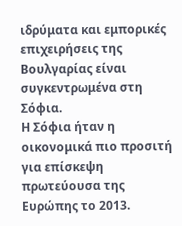ιδρύματα και εμπορικές επιχειρήσεις της Βουλγαρίας είναι συγκεντρωμένα στη Σόφια.
Η Σόφια ήταν η οικονομικά πιο προσιτή για επίσκεψη πρωτεύουσα της Ευρώπης το 2013.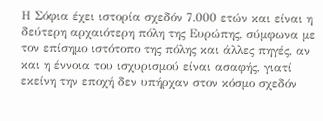Η Σόφια έχει ιστορία σχεδόν 7.000 ετών και είναι η δεύτερη αρχαιότερη πόλη της Ευρώπης, σύμφωνα με τον επίσημο ιστότοπο της πόλης και άλλες πηγές, αν και η έννοια του ισχυρισμού είναι ασαφής, γιατί εκείνη την εποχή δεν υπήρχαν στον κόσμο σχεδόν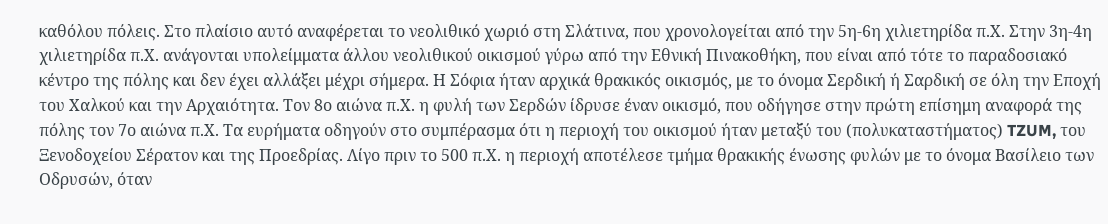καθόλου πόλεις. Στο πλαίσιο αυτό αναφέρεται το νεολιθικό χωριό στη Σλάτινα, που χρονολογείται από την 5η-6η χιλιετηρίδα π.Χ. Στην 3η-4η χιλιετηρίδα π.Χ. ανάγονται υπολείμματα άλλου νεολιθικού οικισμού γύρω από την Εθνική Πινακοθήκη, που είναι από τότε το παραδοσιακό κέντρο της πόλης και δεν έχει αλλάξει μέχρι σήμερα. Η Σόφια ήταν αρχικά θρακικός οικισμός, με το όνομα Σερδική ή Σαρδική σε όλη την Εποχή του Χαλκού και την Αρχαιότητα. Τον 8ο αιώνα π.Χ. η φυλή των Σερδών ίδρυσε έναν οικισμό, που οδήγησε στην πρώτη επίσημη αναφορά της πόλης τον 7ο αιώνα π.Χ. Τα ευρήματα οδηγούν στο συμπέρασμα ότι η περιοχή του οικισμού ήταν μεταξύ του (πολυκαταστήματος) TZUM, του Ξενοδοχείου Σέρατον και της Προεδρίας. Λίγο πριν το 500 π.Χ. η περιοχή αποτέλεσε τμήμα θρακικής ένωσης φυλών με το όνομα Βασίλειο των Οδρυσών, όταν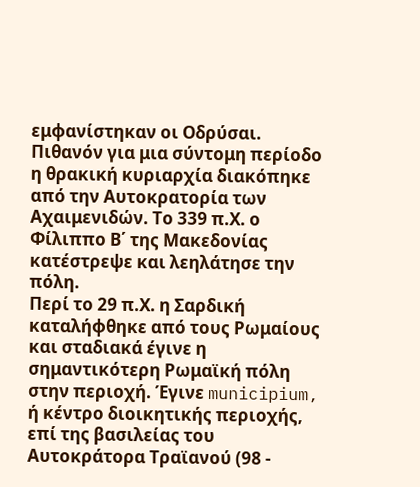εμφανίστηκαν οι Οδρύσαι. Πιθανόν για μια σύντομη περίοδο η θρακική κυριαρχία διακόπηκε από την Αυτοκρατορία των Αχαιμενιδών. Το 339 π.Χ. ο Φίλιππο Β΄ της Μακεδονίας κατέστρεψε και λεηλάτησε την πόλη.
Περί το 29 π.Χ. η Σαρδική καταλήφθηκε από τους Ρωμαίους και σταδιακά έγινε η σημαντικότερη Ρωμαϊκή πόλη στην περιοχή. Έγινε municipium, ή κέντρο διοικητικής περιοχής, επί της βασιλείας του Αυτοκράτορα Τραϊανού (98 -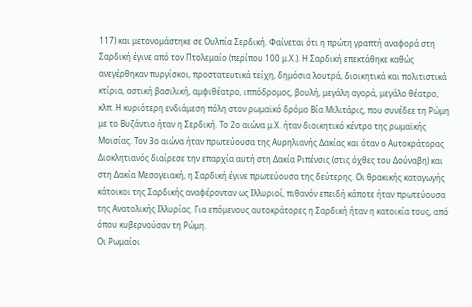117) και μετονομάστηκε σε Ουλπία Σερδική. Φαίνεται ότι η πρώτη γραπτή αναφορά στη Σαρδική έγινε από τον Πτολεμαίο (περίπου 100 μ.Χ.). Η Σαρδική επεκτάθηκε καθώς ανεγέρθηκαν πυργίσκοι, προστατευτικά τείχη, δημόσια λουτρά, διοικητικά και πολιτιστικά κτίρια, αστική βασιλική, αμφιθέατρο, ιππόδρομος, βουλή, μεγάλη αγορά, μεγάλο θέατρο, κλπ. Η κυριότερη ενδιάμεση πόλη στον ρωμαϊκό δρόμο Βία Μιλιτάρις, που συνέδεε τη Ρώμη με το Βυζάντιο ήταν η Σερδική. Το 2ο αιώνα μ.Χ. ήταν διοικητικό κέντρο της ρωμαϊκής Μοισίας. Τον 3ο αιώνα ήταν πρωτεύουσα της Αυρηλιανής Δακίας και όταν ο Αυτοκράτορας Διοκλητιανός διαίρεσε την επαρχία αυτή στη Δακία Ριπένσις (στις όχθες του Δούναβη) και στη Δακία Μεσογειακή, η Σαρδική έγινε πρωτεύουσα της δεύτερης. Οι θρακικής καταγωγής κάτοικοι της Σαρδικής αναφέρονταν ως Ιλλυριοί, πιθανόν επειδή κάποτε ήταν πρωτεύουσα της Ανατολικής Ιλλυρίας. Για επόμενους αυτοκράτορες η Σαρδική ήταν η κατοικία τους, από όπου κυβερνούσαν τη Ρώμη.
Οι Ρωμαίοι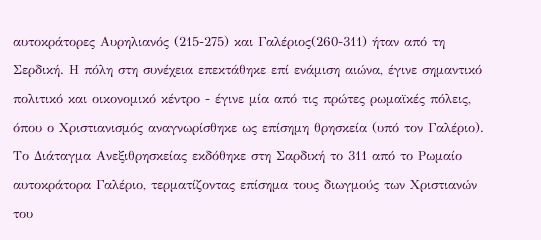αυτοκράτορες Αυρηλιανός (215-275) και Γαλέριος(260-311) ήταν από τη Σερδική. Η πόλη στη συνέχεια επεκτάθηκε επί ενάμιση αιώνα, έγινε σημαντικό πολιτικό και οικονομικό κέντρο - έγινε μία από τις πρώτες ρωμαϊκές πόλεις, όπου ο Χριστιανισμός αναγνωρίσθηκε ως επίσημη θρησκεία (υπό τον Γαλέριο). Το Διάταγμα Ανεξιθρησκείας εκδόθηκε στη Σαρδική το 311 από το Ρωμαίο αυτοκράτορα Γαλέριο, τερματίζοντας επίσημα τους διωγμούς των Χριστιανών του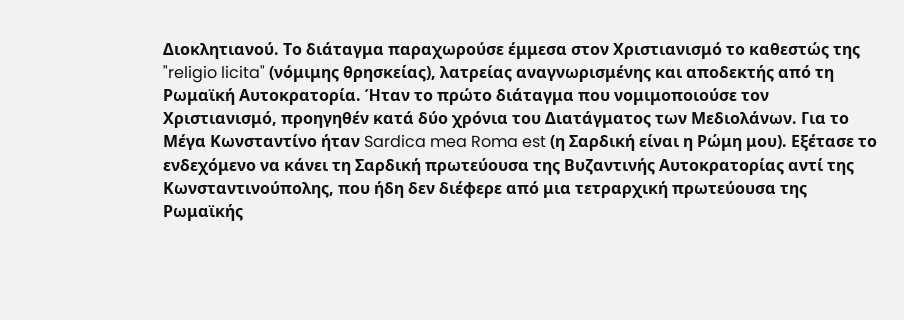Διοκλητιανού. Το διάταγμα παραχωρούσε έμμεσα στον Χριστιανισμό το καθεστώς της "religio licita" (νόμιμης θρησκείας), λατρείας αναγνωρισμένης και αποδεκτής από τη Ρωμαϊκή Αυτοκρατορία. Ήταν το πρώτο διάταγμα που νομιμοποιούσε τον Χριστιανισμό, προηγηθέν κατά δύο χρόνια του Διατάγματος των Μεδιολάνων. Για το Μέγα Κωνσταντίνο ήταν Sardica mea Roma est (η Σαρδική είναι η Ρώμη μου). Εξέτασε το ενδεχόμενο να κάνει τη Σαρδική πρωτεύουσα της Βυζαντινής Αυτοκρατορίας αντί της Κωνσταντινούπολης, που ήδη δεν διέφερε από μια τετραρχική πρωτεύουσα της Ρωμαϊκής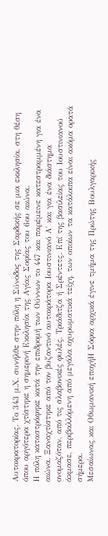Αυτοκρατορίας. Το 343 μ.Χ. συνήλθε στην πόλη η Σύνοδος της Σαρδικής σε μια εκκλησία, στη θέση όπου αργότερα χτίστηκε η σημερινή Εκκλησία της Αγίας Σοφίας του 6ου αιώνα.
Η πόλη καταστράφηκε κατά την επιδρομή των Ούννων το 447 και παρέμεινε κατεστραμμένη για ένα αιώνα. Ξαναχτίστηκε από τον βυζαντινό αυτοκράτορα Ιουστινιανό Α΄ και για ένα διάστημα ονομαζόταν, από τις σλαβονικές φυλές, Τριάδιτζα ή Σρέντετς. Επί της βασιλείας του Ιουστινιανού άκμασε, περιβαλλόμενη από μεγάλα οχυρωματικά τείχη, των οποίων τα κατάλοιπα είναι ακόμα ορατά σήμερα.
Μεσαίωνας και Οθωμανική εποχήΗ Σόφια αρχικά έγινε τμήμα της Πρώτης Βουλγαρικής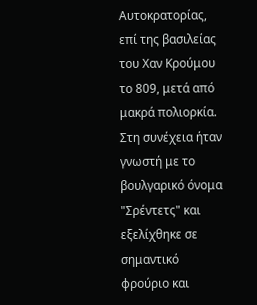Αυτοκρατορίας, επί της βασιλείας του Χαν Κρούμου το 809, μετά από μακρά πολιορκία. Στη συνέχεια ήταν γνωστή με το βουλγαρικό όνομα "Σρέντετς" και εξελίχθηκε σε σημαντικό φρούριο και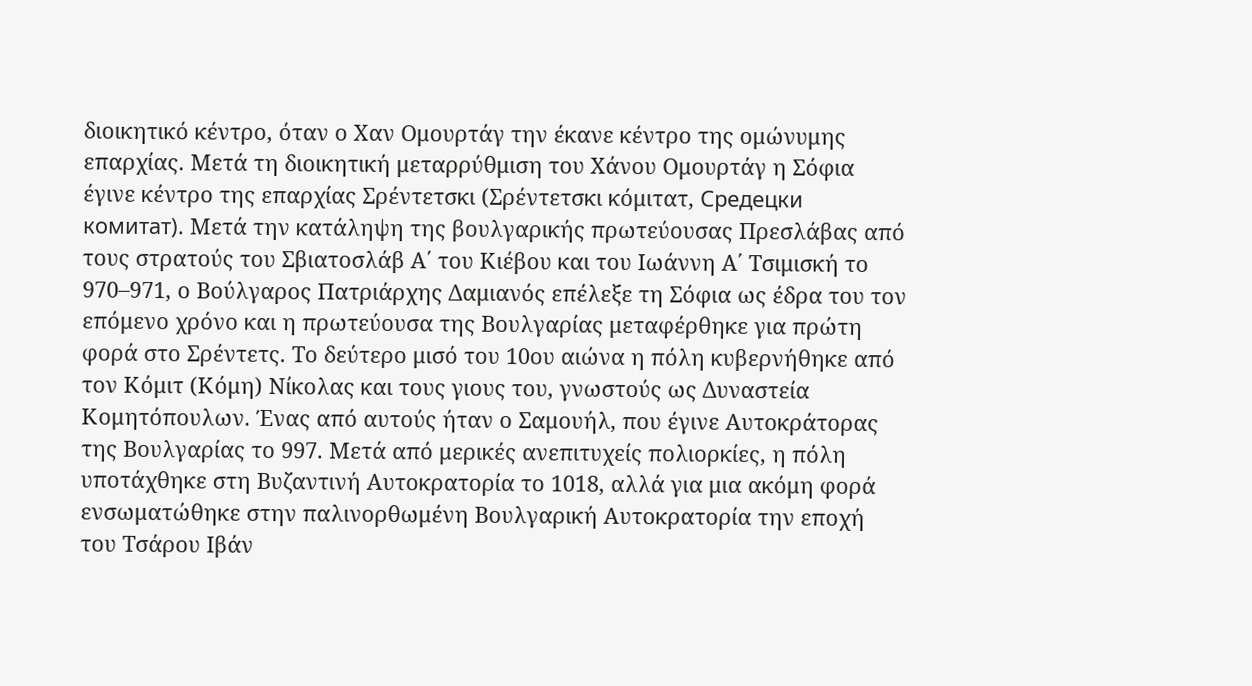διοικητικό κέντρο, όταν ο Χαν Ομουρτάγ την έκανε κέντρο της ομώνυμης επαρχίας. Μετά τη διοικητική μεταρρύθμιση του Χάνου Ομουρτάγ η Σόφια έγινε κέντρο της επαρχίας Σρέντετσκι (Σρέντετσκι κόμιτατ, Средецки комитат). Μετά την κατάληψη της βουλγαρικής πρωτεύουσας Πρεσλάβας από τους στρατούς του Σβιατοσλάβ Α΄ του Κιέβου και του Ιωάννη Α΄ Τσιμισκή το 970–971, ο Βούλγαρος Πατριάρχης Δαμιανός επέλεξε τη Σόφια ως έδρα του τον επόμενο χρόνο και η πρωτεύουσα της Βουλγαρίας μεταφέρθηκε για πρώτη φορά στο Σρέντετς. Το δεύτερο μισό του 10ου αιώνα η πόλη κυβερνήθηκε από τον Κόμιτ (Κόμη) Νίκολας και τους γιους του, γνωστούς ως Δυναστεία Κομητόπουλων. Ένας από αυτούς ήταν ο Σαμουήλ, που έγινε Αυτοκράτορας της Βουλγαρίας το 997. Μετά από μερικές ανεπιτυχείς πολιορκίες, η πόλη υποτάχθηκε στη Βυζαντινή Αυτοκρατορία το 1018, αλλά για μια ακόμη φορά ενσωματώθηκε στην παλινορθωμένη Βουλγαρική Αυτοκρατορία την εποχή του Τσάρου Ιβάν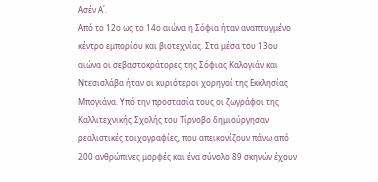Ασέν Α΄.
Από το 12ο ως το 14ο αιώνα η Σόφια ήταν αναπτυγμένο κέντρο εμπορίου και βιοτεχνίας. Στα μέσα του 13ου αιώνα οι σεβαστοκράτορες της Σόφιας Καλογιάν και Ντεσισλάβα ήταν οι κυριότεροι χορηγοί της Εκκλησίας Μπογιάνα. Υπό την προστασία τους οι ζωγράφοι της Καλλιτεχνικής Σχολής του Τίρνοβο δημιούργησαν ρεαλιστικές τοιχογραφίες, που απεικονίζουν πάνω από 200 ανθρώπινες μορφές και ένα σύνολο 89 σκηνών έχουν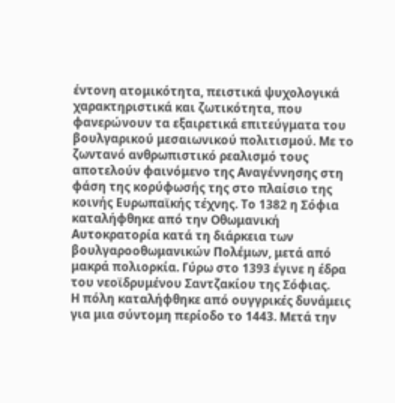έντονη ατομικότητα, πειστικά ψυχολογικά χαρακτηριστικά και ζωτικότητα, που φανερώνουν τα εξαιρετικά επιτεύγματα του βουλγαρικού μεσαιωνικού πολιτισμού. Με το ζωντανό ανθρωπιστικό ρεαλισμό τους αποτελούν φαινόμενο της Αναγέννησης στη φάση της κορύφωσής της στο πλαίσιο της κοινής Ευρωπαϊκής τέχνης. Το 1382 η Σόφια καταλήφθηκε από την Οθωμανική Αυτοκρατορία κατά τη διάρκεια των βουλγαροοθωμανικών Πολέμων, μετά από μακρά πολιορκία. Γύρω στο 1393 έγινε η έδρα του νεοϊδρυμένου Σαντζακίου της Σόφιας.
Η πόλη καταλήφθηκε από ουγγρικές δυνάμεις για μια σύντομη περίοδο το 1443. Μετά την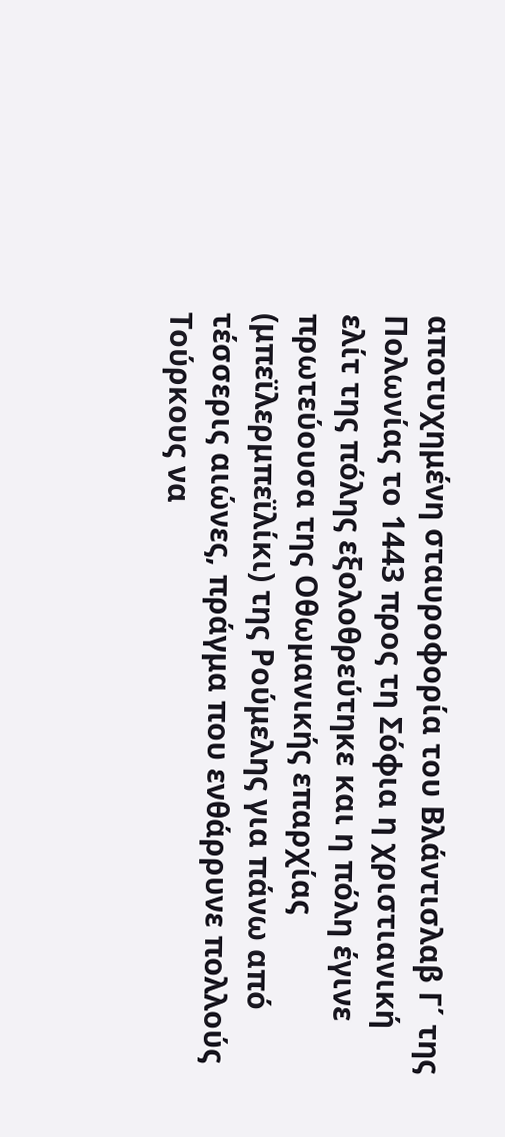αποτυχημένη σταυροφορία του Βλάντισλαβ Γ΄ της Πολωνίας το 1443 προς τη Σόφια η χριστιανική ελίτ της πόλης εξολοθρεύτηκε και η πόλη έγινε πρωτεύουσα της Οθωμανικής επαρχίας (μπεϊλερμπεϊλίκι) της Ρούμελης για πάνω από τέσσερις αιώνες, πράγμα που ενθάρρυνε πολλούς Τούρκους να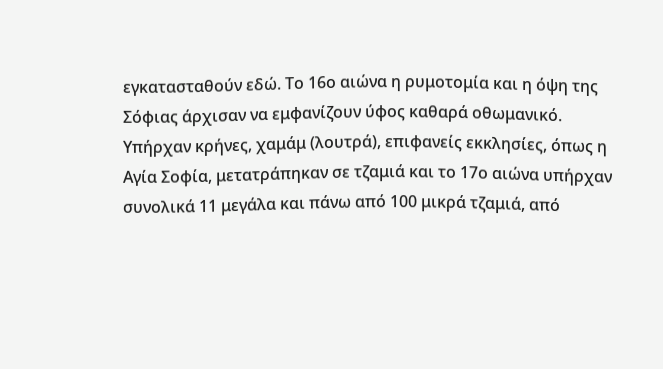εγκατασταθούν εδώ. Το 16ο αιώνα η ρυμοτομία και η όψη της Σόφιας άρχισαν να εμφανίζουν ύφος καθαρά οθωμανικό.
Υπήρχαν κρήνες, χαμάμ (λουτρά), επιφανείς εκκλησίες, όπως η Αγία Σοφία, μετατράπηκαν σε τζαμιά και το 17ο αιώνα υπήρχαν συνολικά 11 μεγάλα και πάνω από 100 μικρά τζαμιά, από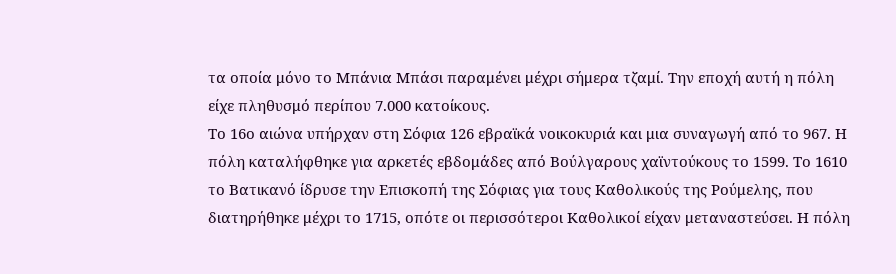τα οποία μόνο το Μπάνια Μπάσι παραμένει μέχρι σήμερα τζαμί. Την εποχή αυτή η πόλη είχε πληθυσμό περίπου 7.000 κατοίκους.
Το 16ο αιώνα υπήρχαν στη Σόφια 126 εβραϊκά νοικοκυριά και μια συναγωγή από το 967. Η πόλη καταλήφθηκε για αρκετές εβδομάδες από Βούλγαρους χαϊντούκους το 1599. Το 1610 το Βατικανό ίδρυσε την Επισκοπή της Σόφιας για τους Καθολικούς της Ρούμελης, που διατηρήθηκε μέχρι το 1715, οπότε οι περισσότεροι Καθολικοί είχαν μεταναστεύσει. Η πόλη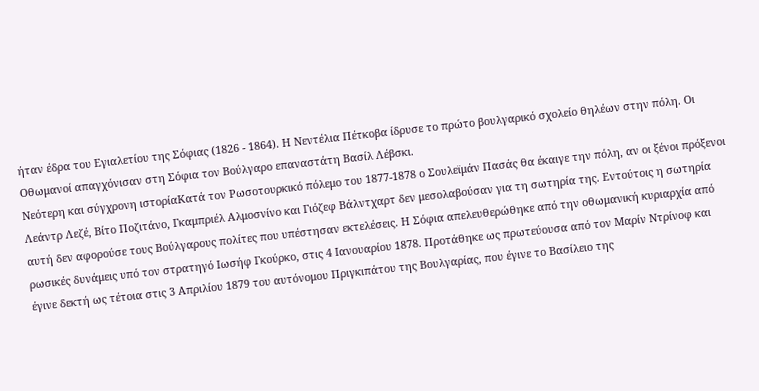ήταν έδρα του Εγιαλετίου της Σόφιας (1826 - 1864). Η Νεντέλια Πέτκοβα ίδρυσε το πρώτο βουλγαρικό σχολείο θηλέων στην πόλη. Οι Οθωμανοί απαγχόνισαν στη Σόφια τον Βούλγαρο επαναστάτη Βασίλ Λέβσκι.
Νεότερη και σύγχρονη ιστορίαΚατά τον Ρωσοτουρκικό πόλεμο του 1877-1878 ο Σουλεϊμάν Πασάς θα έκαιγε την πόλη, αν οι ξένοι πρόξενοι Λεάντρ Λεζέ, Βίτο Ποζιτάνο, Γκαμπριέλ Αλμοσνίνο και Γιόζεφ Βάλντχαρτ δεν μεσολαβούσαν για τη σωτηρία της. Εντούτοις η σωτηρία αυτή δεν αφορούσε τους Βούλγαρους πολίτες που υπέστησαν εκτελέσεις. Η Σόφια απελευθερώθηκε από την οθωμανική κυριαρχία από ρωσικές δυνάμεις υπό τον στρατηγό Ιωσήφ Γκούρκο, στις 4 Ιανουαρίου 1878. Προτάθηκε ως πρωτεύουσα από τον Μαρίν Ντρίνοφ και έγινε δεκτή ως τέτοια στις 3 Απριλίου 1879 του αυτόνομου Πριγκιπάτου της Βουλγαρίας, που έγινε το Βασίλειο της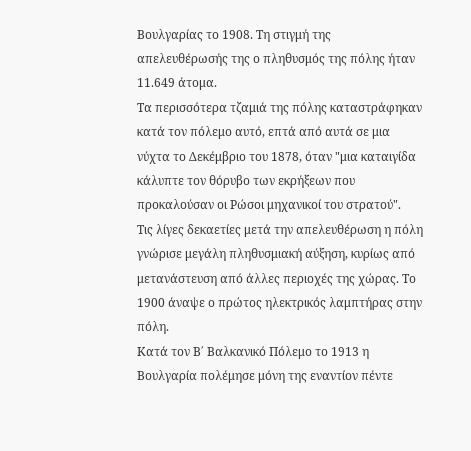Βουλγαρίας το 1908. Τη στιγμή της απελευθέρωσής της ο πληθυσμός της πόλης ήταν 11.649 άτομα.
Τα περισσότερα τζαμιά της πόλης καταστράφηκαν κατά τον πόλεμο αυτό, επτά από αυτά σε μια νύχτα το Δεκέμβριο του 1878, όταν "μια καταιγίδα κάλυπτε τον θόρυβο των εκρήξεων που προκαλούσαν οι Ρώσοι μηχανικοί του στρατού".
Τις λίγες δεκαετίες μετά την απελευθέρωση η πόλη γνώρισε μεγάλη πληθυσμιακή αύξηση, κυρίως από μετανάστευση από άλλες περιοχές της χώρας. Το 1900 άναψε ο πρώτος ηλεκτρικός λαμπτήρας στην πόλη.
Κατά τον Β΄ Βαλκανικό Πόλεμο το 1913 η Βουλγαρία πολέμησε μόνη της εναντίον πέντε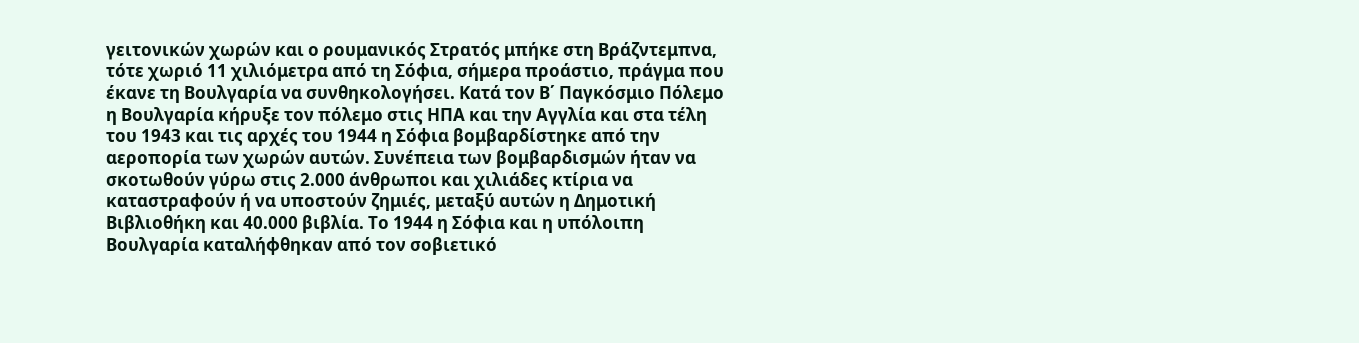γειτονικών χωρών και ο ρουμανικός Στρατός μπήκε στη Βράζντεμπνα, τότε χωριό 11 χιλιόμετρα από τη Σόφια, σήμερα προάστιο, πράγμα που έκανε τη Βουλγαρία να συνθηκολογήσει. Κατά τον Β΄ Παγκόσμιο Πόλεμο η Βουλγαρία κήρυξε τον πόλεμο στις ΗΠΑ και την Αγγλία και στα τέλη του 1943 και τις αρχές του 1944 η Σόφια βομβαρδίστηκε από την αεροπορία των χωρών αυτών. Συνέπεια των βομβαρδισμών ήταν να σκοτωθούν γύρω στις 2.000 άνθρωποι και χιλιάδες κτίρια να καταστραφούν ή να υποστούν ζημιές, μεταξύ αυτών η Δημοτική Βιβλιοθήκη και 40.000 βιβλία. Το 1944 η Σόφια και η υπόλοιπη Βουλγαρία καταλήφθηκαν από τον σοβιετικό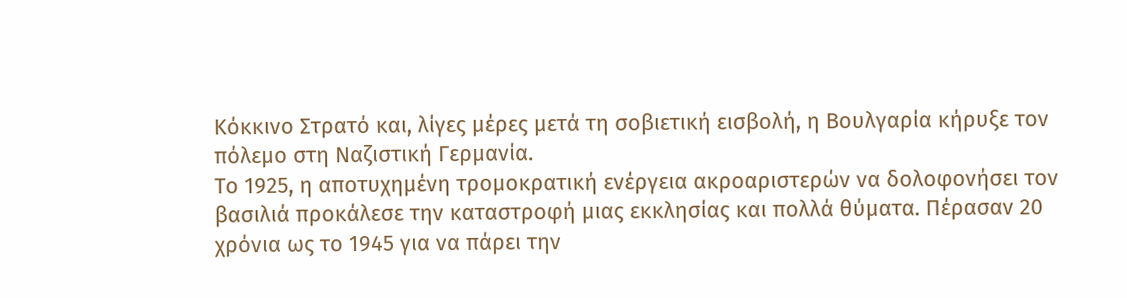Κόκκινο Στρατό και, λίγες μέρες μετά τη σοβιετική εισβολή, η Βουλγαρία κήρυξε τον πόλεμο στη Ναζιστική Γερμανία.
Το 1925, η αποτυχημένη τρομοκρατική ενέργεια ακροαριστερών να δολοφονήσει τον βασιλιά προκάλεσε την καταστροφή μιας εκκλησίας και πολλά θύματα. Πέρασαν 20 χρόνια ως το 1945 για να πάρει την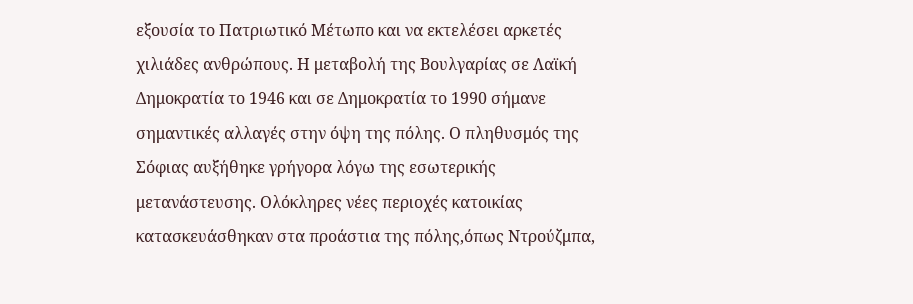εξουσία το Πατριωτικό Μέτωπο και να εκτελέσει αρκετές χιλιάδες ανθρώπους. Η μεταβολή της Βουλγαρίας σε Λαϊκή Δημοκρατία το 1946 και σε Δημοκρατία το 1990 σήμανε σημαντικές αλλαγές στην όψη της πόλης. Ο πληθυσμός της Σόφιας αυξήθηκε γρήγορα λόγω της εσωτερικής μετανάστευσης. Ολόκληρες νέες περιοχές κατοικίας κατασκευάσθηκαν στα προάστια της πόλης,όπως Ντρούζμπα,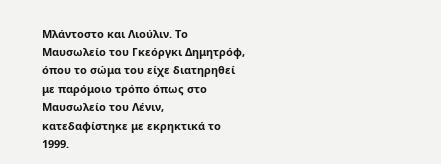Μλάντοστο και Λιούλιν. Το Μαυσωλείο του Γκεόργκι Δημητρόφ, όπου το σώμα του είχε διατηρηθεί με παρόμοιο τρόπο όπως στο Μαυσωλείο του Λένιν, κατεδαφίστηκε με εκρηκτικά το 1999.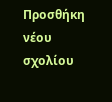Προσθήκη νέου σχολίου